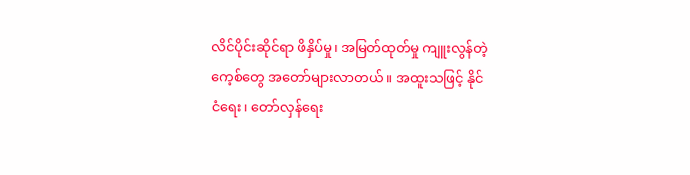လိင်ပိုင်းဆိုင်ရာ ဖိနှိပ်မှု၊ အမြတ်ထုတ်မှု ကျူးလွန်တဲ့ ကေ့စ်တွေ အတော်များလာတယ်။ အထူးသဖြင့် နိုင်ငံရေး၊ တော်လှန်ရေး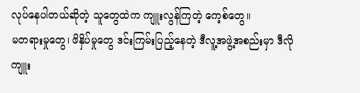လုပ်နေပါတယ်ဆိုတဲ့ သူတွေထဲက ကျူးလွန်ကြတဲ့ ကေ့စ်တွေ။
မတရားမှုတွေ၊ ဖိနှိပ်မှုတွေ ဒင်းကြမ်းပြည့်နေတဲ့ ဒီလူ့အဖွဲ့အစည်းမှာ ဒီလို ကျူး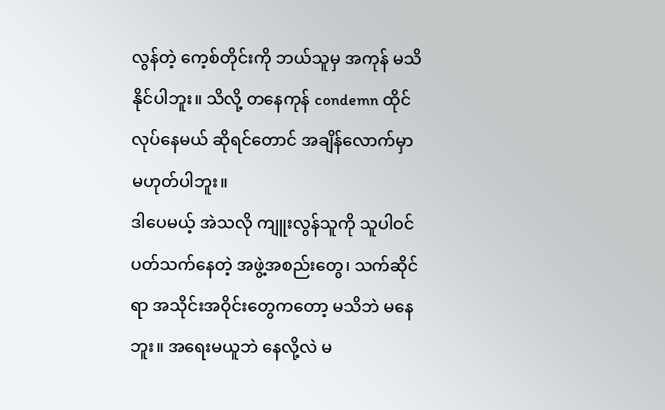လွန်တဲ့ ကေ့စ်တိုင်းကို ဘယ်သူမှ အကုန် မသိနိုင်ပါဘူး။ သိလို့ တနေကုန် condemn ထိုင်လုပ်နေမယ် ဆိုရင်တောင် အချိန်လောက်မှာ မဟုတ်ပါဘူး။
ဒါပေမယ့် အဲသလို ကျူးလွန်သူကို သူပါဝင်ပတ်သက်နေတဲ့ အဖွဲ့အစည်းတွေ၊ သက်ဆိုင်ရာ အသိုင်းအဝိုင်းတွေကတော့ မသိဘဲ မနေဘူး။ အရေးမယူဘဲ နေလို့လဲ မ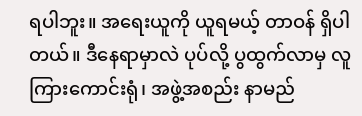ရပါဘူး။ အရေးယူကို ယူရမယ့် တာဝန် ရှိပါတယ်။ ဒီနေရာမှာလဲ ပုပ်လို့ ပွထွက်လာမှ လူကြားကောင်းရုံ၊ အဖွဲ့အစည်း နာမည်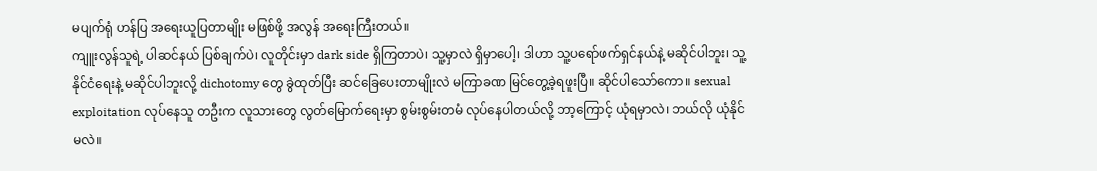မပျက်ရုံ ဟန်ပြ အရေးယူပြတာမျိုး မဖြစ်ဖို့ အလွန် အရေးကြီးတယ်။
ကျူးလွန်သူရဲ့ ပါဆင်နယ် ပြစ်ချက်ပဲ၊ လူတိုင်းမှာ dark side ရှိကြတာပဲ၊ သူ့မှာလဲ ရှိမှာပေါ့၊ ဒါဟာ သူ့ပရော်ဖက်ရှင်နယ်နဲ့ မဆိုင်ပါဘူး၊ သူ့နိုင်ငံရေးနဲ့ မဆိုင်ပါဘူးလို့ dichotomy တွေ ခွဲထုတ်ပြီး ဆင်ခြေပေးတာမျိုးလဲ မကြာခဏ မြင်တွေ့ခဲ့ရဖူးပြီ။ ဆိုင်ပါသော်ကော။ sexual exploitation လုပ်နေသူ တဦးက လူသားတွေ လွတ်မြောက်ရေးမှာ စွမ်းစွမ်းတမံ လုပ်နေပါတယ်လို့ ဘာ့ကြောင့် ယုံရမှာလဲ၊ ဘယ်လို ယုံနိုင်မလဲ။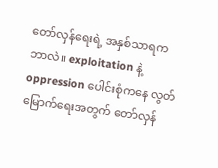တော်လှန်ရေးရဲ့ အနှစ်သာရက ဘာလဲ။ exploitation နဲ့ oppression ပေါင်းစုံကနေ လွတ်မြောက်ရေးအတွက် တော်လှန်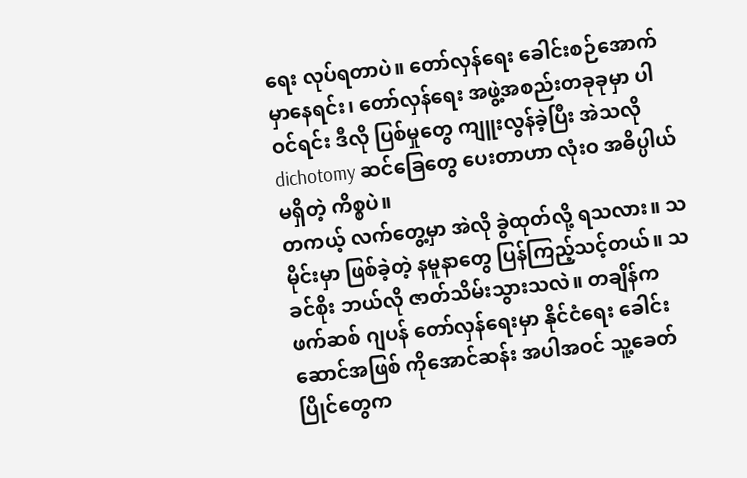ရေး လုပ်ရတာပဲ။ တော်လှန်ရေး ခေါင်းစဉ်အောက်မှာနေရင်း၊ တော်လှန်ရေး အဖွဲ့အစည်းတခုခုမှာ ပါဝင်ရင်း ဒီလို ပြစ်မှုတွေ ကျူးလွန်ခဲ့ပြီး အဲသလို dichotomy ဆင်ခြေတွေ ပေးတာဟာ လုံးဝ အဓိပ္ပါယ် မရှိတဲ့ ကိစ္စပဲ။
တကယ့် လက်တွေ့မှာ အဲလို ခွဲထုတ်လို့ ရသလား။ သမိုင်းမှာ ဖြစ်ခဲ့တဲ့ နမူနာတွေ ပြန်ကြည့်သင့်တယ်။ သခင်စိုး ဘယ်လို ဇာတ်သိမ်းသွားသလဲ။ တချိန်က ဖက်ဆစ် ဂျပန် တော်လှန်ရေးမှာ နိုင်ငံရေး ခေါင်းဆောင်အဖြစ် ကိုအောင်ဆန်း အပါအဝင် သူ့ခေတ်ပြိုင်တွေက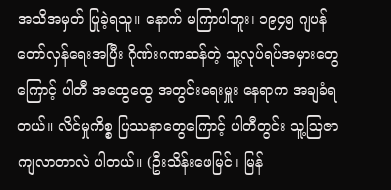အသိအမှတ် ပြုခဲ့ရသူ။ နောက် မကြာပါဘူး၊ ၁၉၄၅ ဂျပန် တော်လှန်ရေးအပြီး ဂိုဏ်းဂဏဆန်တဲ့ သူ့လုပ်ရပ်အမှားတွေကြောင့် ပါတီ အထွေထွေ အတွင်းရေးမှူး နေရာက အချခံရတယ်။ လိင်မှုကိစ္စ ပြဿနာတွေကြောင့် ပါတီတွင်း သူ့ဩဇာ ကျလာတာလဲ ပါတယ်။ (ဦးသိန်းဖေမြင်၊ မြန်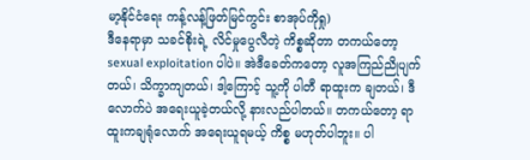မာ့နိုင်ငံရေး ကန့်လန့်ဖြတ်မြင်ကွင်း စာအုပ်ကိုရှု)
ဒီနေရာမှာ သခင်စိုးရဲ့ လိင်မှုပွေလီတဲ့ ကိစ္စဆိုတာ တကယ်တော့ sexual exploitation ပါပဲ။ အဲဒီခေတ်ကတော့ လူအကြည်ညိုပျက်တယ်၊ သိက္ခာကျတယ်၊ ဒါ့ကြောင့် သူ့ကို ပါတီ ရာထူးက ချတယ်၊ ဒီလောက်ပဲ အရေးယူခဲ့တယ်လို့ နားလည်ပါတယ်။ တကယ်တော့ ရာထူးကချရုံလောက် အရေးယူရမယ့် ကိစ္စ မဟုတ်ပါဘူး။ ပါ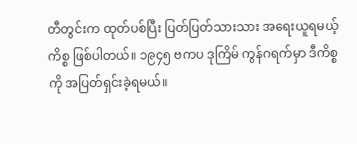တီတွင်းက ထုတ်ပစ်ပြီး ပြတ်ပြတ်သားသား အရေးယူရမယ့် ကိစ္စ ဖြစ်ပါတယ်။ ၁၉၄၅ ဗကပ ဒုကြိမ် ကွန်ဂရက်မှာ ဒီကိစ္စကို အပြတ်ရှင်းခဲ့ရမယ်။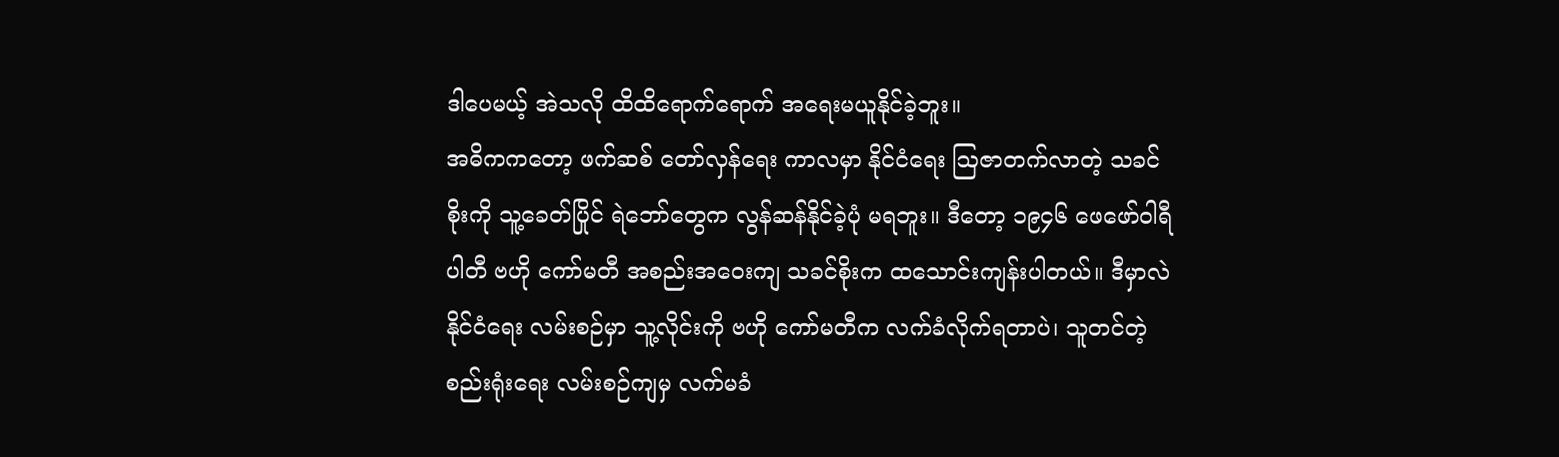ဒါပေမယ့် အဲသလို ထိထိရောက်ရောက် အရေးမယူနိုင်ခဲ့ဘူး။
အဓိကကတော့ ဖက်ဆစ် တော်လှန်ရေး ကာလမှာ နိုင်ငံရေး ဩဇာတက်လာတဲ့ သခင်စိုးကို သူ့ခေတ်ပြိုင် ရဲဘော်တွေက လွန်ဆန်နိုင်ခဲ့ပုံ မရဘူး။ ဒီတော့ ၁၉၄၆ ဖေဖော်ဝါရီ ပါတီ ဗဟို ကော်မတီ အစည်းအဝေးကျ သခင်စိုးက ထသောင်းကျန်းပါတယ်။ ဒီမှာလဲ နိုင်ငံရေး လမ်းစဉ်မှာ သူ့လိုင်းကို ဗဟို ကော်မတီက လက်ခံလိုက်ရတာပဲ၊ သူတင်တဲ့ စည်းရုံးရေး လမ်းစဉ်ကျမှ လက်မခံ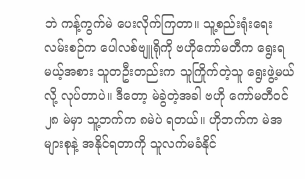ဘဲ ကန့်ကွက်မဲ ပေးလိုက်ကြတာ။ သူ့စည်းရုံးရေး လမ်းစဉ်က ပေါလစ်ဗျူရိုကို ဗဟိုကော်မတီက ရွေးရမယ့်အစား သူတဦးတည်းက သူကြိုက်တဲ့သူ ရွေးဖွဲ့မယ်လို့ လုပ်တာပဲ။ ဒီတော့ မဲခွဲတဲ့အခါ ဗဟို ကော်မတီဝင် ၂၈ မဲမှာ သူ့ဘက်က ၈မဲပဲ ရတယ်။ ဟိုဘက်က မဲအများစုနဲ့ အနိုင်ရတာကို သူလက်မခံနိုင်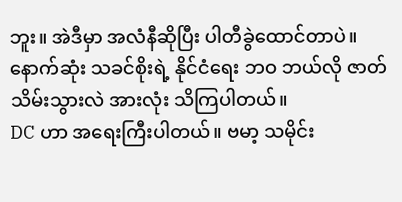ဘူး။ အဲဒီမှာ အလံနီဆိုပြီး ပါတီခွဲထောင်တာပဲ။ နောက်ဆုံး သခင်စိုးရဲ့ နိုင်ငံရေး ဘဝ ဘယ်လို ဇာတ်သိမ်းသွားလဲ အားလုံး သိကြပါတယ်။
DC ဟာ အရေးကြီးပါတယ်။ ဗမာ့ သမိုင်း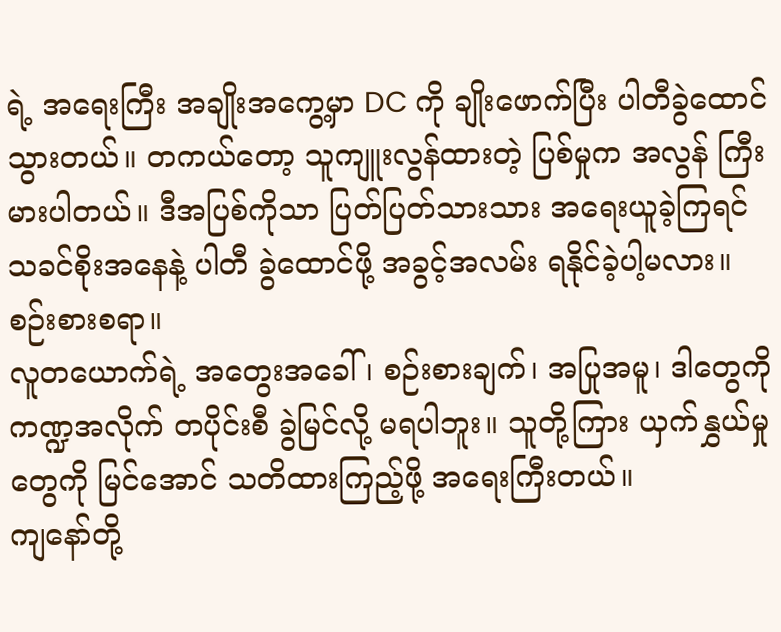ရဲ့ အရေးကြီး အချိုးအကွေ့မှာ DC ကို ချိုးဖောက်ပြီး ပါတီခွဲထောင်သွားတယ်။ တကယ်တော့ သူကျူးလွန်ထားတဲ့ ပြစ်မှုက အလွန် ကြီးမားပါတယ်။ ဒီအပြစ်ကိုသာ ပြတ်ပြတ်သားသား အရေးယူခဲ့ကြရင် သခင်စိုးအနေနဲ့ ပါတီ ခွဲထောင်ဖို့ အခွင့်အလမ်း ရနိုင်ခဲ့ပါ့မလား။ စဉ်းစားစရာ။
လူတယောက်ရဲ့ အတွေးအခေါ်၊ စဉ်းစားချက်၊ အပြုအမူ၊ ဒါတွေကို ကဏ္ဍအလိုက် တပိုင်းစီ ခွဲမြင်လို့ မရပါဘူး။ သူတို့ကြား ယှက်နွှယ်မှုတွေကို မြင်အောင် သတိထားကြည့်ဖို့ အရေးကြီးတယ်။
ကျနော်တို့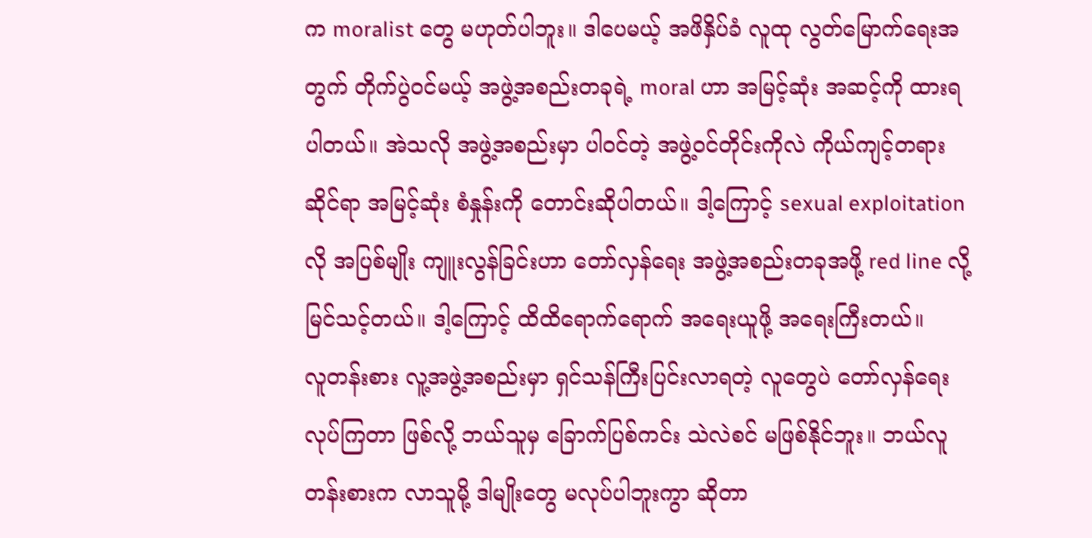က moralist တွေ မဟုတ်ပါဘူး။ ဒါပေမယ့် အဖိနှိပ်ခံ လူထု လွတ်မြောက်ရေးအတွက် တိုက်ပွဲဝင်မယ့် အဖွဲ့အစည်းတခုရဲ့ moral ဟာ အမြင့်ဆုံး အဆင့်ကို ထားရပါတယ်။ အဲသလို အဖွဲ့အစည်းမှာ ပါဝင်တဲ့ အဖွဲ့ဝင်တိုင်းကိုလဲ ကိုယ်ကျင့်တရားဆိုင်ရာ အမြင့်ဆုံး စံနှုန်းကို တောင်းဆိုပါတယ်။ ဒါ့ကြောင့် sexual exploitation လို အပြစ်မျိုး ကျူးလွန်ခြင်းဟာ တော်လှန်ရေး အဖွဲ့အစည်းတခုအဖို့ red line လို့ မြင်သင့်တယ်။ ဒါ့ကြောင့် ထိထိရောက်ရောက် အရေးယူဖို့ အရေးကြီးတယ်။
လူတန်းစား လူ့အဖွဲ့အစည်းမှာ ရှင်သန်ကြီးပြင်းလာရတဲ့ လူတွေပဲ တော်လှန်ရေး လုပ်ကြတာ ဖြစ်လို့ ဘယ်သူမှ ခြောက်ပြစ်ကင်း သဲလဲစင် မဖြစ်နိုင်ဘူး။ ဘယ်လူတန်းစားက လာသူမို့ ဒါမျိုးတွေ မလုပ်ပါဘူးကွာ ဆိုတာ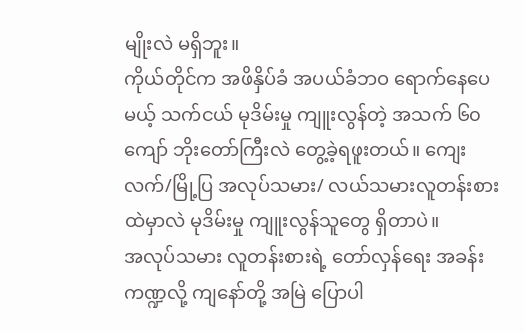မျိုးလဲ မရှိဘူး။
ကိုယ်တိုင်က အဖိနှိပ်ခံ အပယ်ခံဘဝ ရောက်နေပေမယ့် သက်ငယ် မုဒိမ်းမှု ကျူးလွန်တဲ့ အသက် ၆၀ ကျော် ဘိုးတော်ကြီးလဲ တွေ့ခဲ့ရဖူးတယ်။ ကျေးလက်/မြို့ပြ အလုပ်သမား/ လယ်သမားလူတန်းစားထဲမှာလဲ မုဒိမ်းမှု ကျူးလွန်သူတွေ ရှိတာပဲ။
အလုပ်သမား လူတန်းစားရဲ့ တော်လှန်ရေး အခန်းကဏ္ဍလို့ ကျနော်တို့ အမြဲ ပြောပါ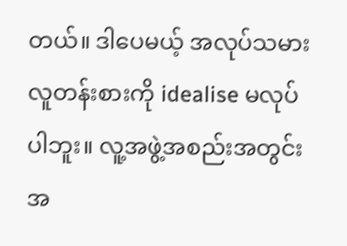တယ်။ ဒါပေမယ့် အလုပ်သမား လူတန်းစားကို idealise မလုပ်ပါဘူး။ လူ့အဖွဲ့အစည်းအတွင်း အ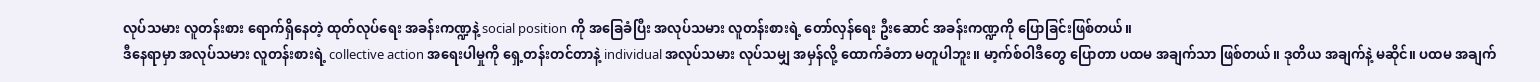လုပ်သမား လူတန်းစား ရောက်ရှိနေတဲ့ ထုတ်လုပ်ရေး အခန်းကဏ္ဍနဲ့ social position ကို အခြေခံပြီး အလုပ်သမား လူတန်းစားရဲ့ တော်လှန်ရေး ဦးဆောင် အခန်းကဏ္ဍကို ပြောခြင်းဖြစ်တယ်။
ဒီနေရာမှာ အလုပ်သမား လူတန်းစားရဲ့ collective action အရေးပါမှုကို ရှေ့တန်းတင်တာနဲ့ individual အလုပ်သမား လုပ်သမျှ အမှန်လို့ ထောက်ခံတာ မတူပါဘူး။ မာ့က်စ်ဝါဒီတွေ ပြောတာ ပထမ အချက်သာ ဖြစ်တယ်။ ဒုတိယ အချက်နဲ့ မဆိုင်။ ပထမ အချက်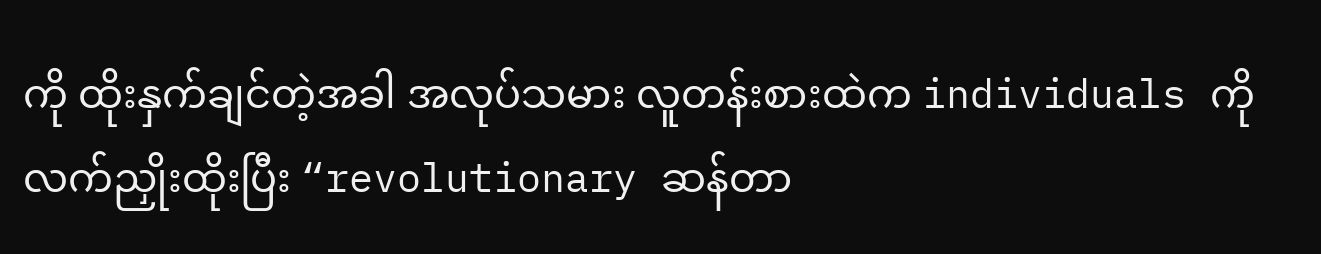ကို ထိုးနှက်ချင်တဲ့အခါ အလုပ်သမား လူတန်းစားထဲက individuals ကို လက်ညှိုးထိုးပြီး “revolutionary ဆန်တာ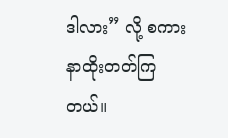ဒါလား” လို့ စကားနာထိုးတတ်ကြတယ်။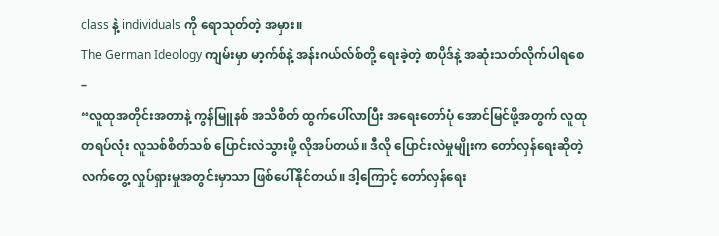class နဲ့ individuals ကို ရောသုတ်တဲ့ အမှား။
The German Ideology ကျမ်းမှာ မာ့က်စ်နဲ့ အန်းဂယ်လ်စ်တို့ ရေးခဲ့တဲ့ စာပိုဒ်နဲ့ အဆုံးသတ်လိုက်ပါရစေ –
“လူထုအတိုင်းအတာနဲ့ ကွန်မြူနစ် အသိစိတ် ထွက်ပေါ်လာပြီး အရေးတော်ပုံ အောင်မြင်ဖို့အတွက် လူထုတရပ်လုံး လူသစ်စိတ်သစ် ပြောင်းလဲသွားဖို့ လိုအပ်တယ်။ ဒီလို ပြောင်းလဲမှုမျိုးက တော်လှန်ရေးဆိုတဲ့ လက်တွေ့ လှုပ်ရှားမှုအတွင်းမှာသာ ဖြစ်ပေါ်နိုင်တယ်။ ဒါ့ကြောင့် တော်လှန်ရေး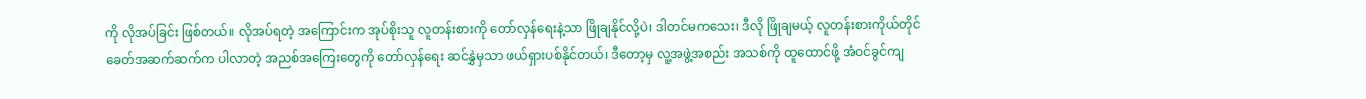ကို လိုအပ်ခြင်း ဖြစ်တယ်။ လိုအပ်ရတဲ့ အကြောင်းက အုပ်စိုးသူ လူတန်းစားကို တော်လှန်ရေးနဲ့သာ ဖြိုချနိုင်လို့ပဲ၊ ဒါတင်မကသေး၊ ဒီလို ဖြိုချမယ့် လူတန်းစားကိုယ်တိုင် ခေတ်အဆက်ဆက်က ပါလာတဲ့ အညစ်အကြေးတွေကို တော်လှန်ရေး ဆင်နွှဲမှသာ ဖယ်ရှားပစ်နိုင်တယ်၊ ဒီတော့မှ လူ့အဖွဲ့အစည်း အသစ်ကို ထူထောင်ဖို့ အံဝင်ခွင်ကျ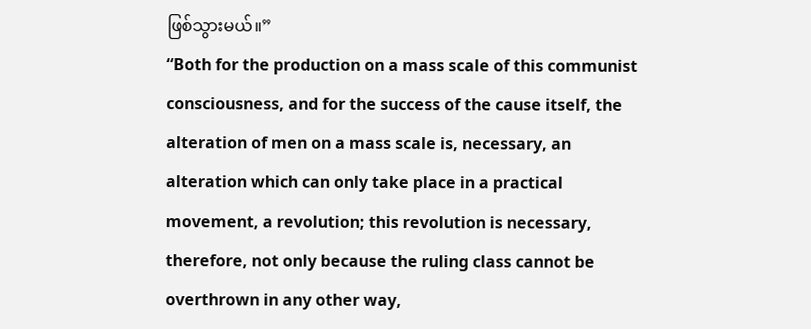ဖြစ်သွားမယ်။”
“Both for the production on a mass scale of this communist consciousness, and for the success of the cause itself, the alteration of men on a mass scale is, necessary, an alteration which can only take place in a practical movement, a revolution; this revolution is necessary, therefore, not only because the ruling class cannot be overthrown in any other way,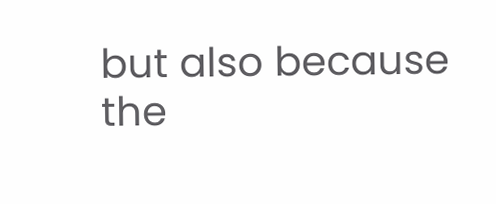but also because the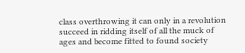class overthrowing it can only in a revolution succeed in ridding itself of all the muck of ages and become fitted to found society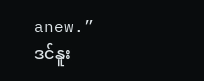anew.”
ဒင်နူး